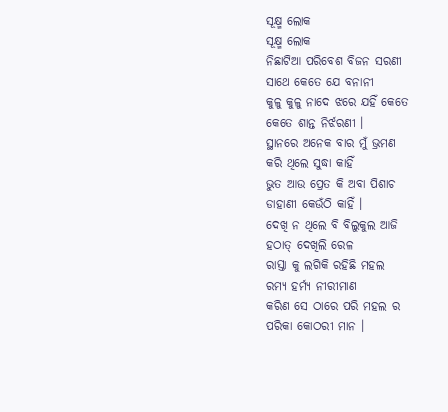ସୂକ୍ଷ୍ମ ଲୋକ
ସୂକ୍ଷ୍ମ ଲୋକ
ନିଛାଟିଆ ପରିବେଶ ବିଜନ ସରଣୀ
ସାଥେ କେତେ ଯେ ବନାନୀ
କୁଳୁ କୁଳୁ ନାଦେ ଝରେ ଯହିଁ କେତେ
କେତେ ଶାନ୍ତ ନିର୍ଝରଣୀ ।
ସ୍ଥାନରେ ଅନେକ ବାର ମୁଁ ଭ୍ରମଣ
କରି ଥିଲେ ସୁଦ୍ଧା କାହିଁ
ଭୁତ ଆଉ ପ୍ରେତ କି ଅବା ପିଶାଚ
ଡାହାଣୀ କେଉଁଠି କାହିଁ ।
ଦେଖି ନ ଥିଲେ ବି ବିଲୁକୁଲ ଆଜି
ହଠାତ୍ ଦେଖିଲି ରେଳ
ରାସ୍ତା କୁ ଲଗିକି ରହିଛି ମହଲ
ରମ୍ୟ ହର୍ମ୍ୟ ନୀରୀମାଣ
କରିଣ ସେ ଠାରେ ପରି ମହଲ ର
ପରିକା କୋଠରୀ ମାନ ।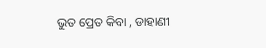ଭୁତ ପ୍ରେତ କିବା , ଡାହାଣୀ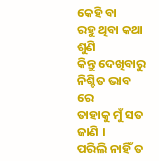କେହି ବା
ରହୁ ଥିବା କଥା ଶୁଣି
କିନ୍ତୁ ଦେଖିବାରୁ ନିଶ୍ଚିତ ଭାବ ରେ
ତାହାକୁ ମୁଁ ସତ ଜାଣି ।
ପରିଲି ନାହିଁ ତ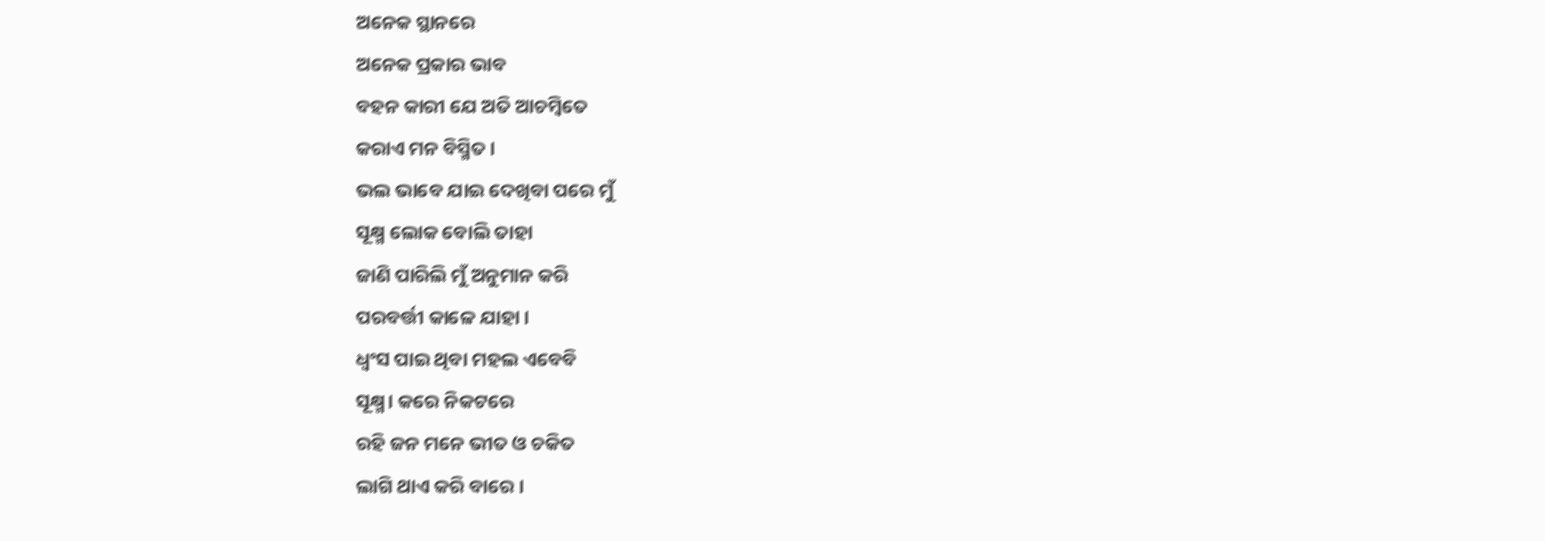ଅନେକ ସ୍ଥାନରେ
ଅନେକ ପ୍ରକାର ଭାବ
ବହନ କାରୀ ଯେ ଅତି ଆଚମ୍ବିତେ
କରାଏ ମନ ବିସ୍ମିତ ।
ଭଲ ଭାବେ ଯାଇ ଦେଖିବା ପରେ ମୁଁ
ସୂକ୍ଷ୍ମ ଲୋକ ବୋଲି ତାହା
ଜାଣି ପାରିଲି ମୁଁ ଅନୁମାନ କରି
ପରବର୍ତ୍ତୀ କାଳେ ଯାହା ।
ଧ୍ଵଂସ ପାଇ ଥିବା ମହଲ ଏବେବି
ସୂକ୍ଷ୍ମ। କରେ ନିକଟରେ
ରହି ଜନ ମନେ ଭୀତ ଓ ଚକିତ
ଲାଗି ଥାଏ କରି ବାରେ ।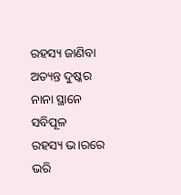ରହସ୍ୟ ଜାଣିବା ଅତ୍ୟନ୍ତ ଦୁଷ୍କର
ନାନା ସ୍ଥାନେ ସବିପୂଳ
ରହସ୍ୟ ଭ।ରରେ ଭରି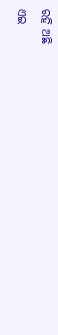ରହି ଅଛି
ଏଇ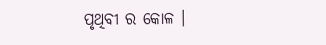ପୃଥିବୀ ର କୋଳ ।